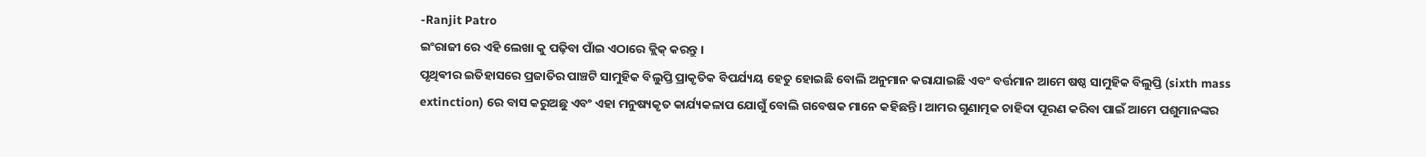-Ranjit Patro
ଇଂରାଜୀ ରେ ଏହି ଲେଖା କୁ ପଢ଼ିବା ପାଁଇ ଏଠାରେ କ୍ଲିକ୍ କରନ୍ତୁ ।
ପୃଥିଵୀର ଇତିହାସରେ ପ୍ରଜାତିର ପାଞ୍ଚଟି ସାମୁହିକ ବିଲୁପ୍ତି ପ୍ରାକୃତିକ ବିପର୍ଯ୍ୟୟ ହେତୁ ହୋଇଛି ବୋଲି ଅନୁମାନ କରାଯାଇଛି ଏବଂ ବର୍ତ୍ତମାନ ଆମେ ଷଷ୍ଠ ସାମୁହିକ ବିଲୁପ୍ତି (sixth mass extinction) ରେ ବାସ କରୁଅଛୁ ଏବଂ ଏହା ମନୁଷ୍ୟକୃତ କାର୍ଯ୍ୟକଳାପ ଯୋଗୁଁ ବୋଲି ଗବେଷକ ମାନେ କହିଛନ୍ତି। ଆମର ଗୁଣାତ୍ମକ ଚାହିଦା ପୂରଣ କରିବା ପାଇଁ ଆମେ ପଶୁମାନଙ୍କର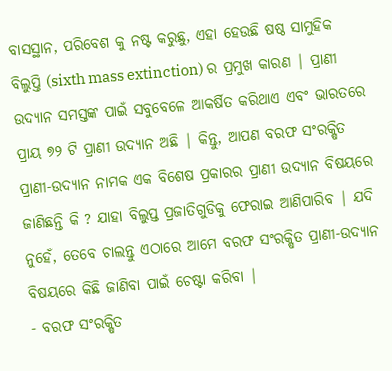ବାସସ୍ଥାନ, ପରିବେଶ କୁ ନଷ୍ଟ କରୁଛୁ, ଏହା ହେଉଛି ଷଷ୍ଠ ସାମୁହିକ ବିଲୁପ୍ତି (sixth mass extinction) ର ପ୍ରମୁଖ କାରଣ | ପ୍ରାଣୀ ଉଦ୍ୟାନ ସମସ୍ତଙ୍କ ପାଇଁ ସବୁବେଳେ ଆକର୍ଷିତ କରିଥାଏ ଏବଂ ଭାରତରେ ପ୍ରାୟ ୭୨ ଟି ପ୍ରାଣୀ ଉଦ୍ୟାନ ଅଛି | କିନ୍ତୁ, ଆପଣ ବରଫ ସଂରକ୍ଷିତ ପ୍ରାଣୀ-ଉଦ୍ୟାନ ନାମକ ଏକ ବିଶେଷ ପ୍ରକାରର ପ୍ରାଣୀ ଉଦ୍ୟାନ ବିଷୟରେ ଜାଣିଛନ୍ତି କି ? ଯାହା ବିଲୁପ୍ତ ପ୍ରଜାତିଗୁଡିକୁ ଫେରାଇ ଆଣିପାରିବ | ଯଦି ନୁହେଁ, ତେବେ ଚାଲନ୍ତୁ ଏଠାରେ ଆମେ ବରଫ ସଂରକ୍ଷିତ ପ୍ରାଣୀ-ଉଦ୍ୟାନ ବିଷୟରେ କିଛି ଜାଣିବା ପାଇଁ ଚେଷ୍ଟା କରିବା |
- ବରଫ ସଂରକ୍ଷିତ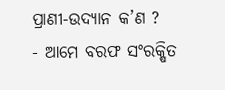ପ୍ରାଣୀ-ଉଦ୍ୟାନ କ’ଣ ?
- ଆମେ ବରଫ ସଂରକ୍ଷିତ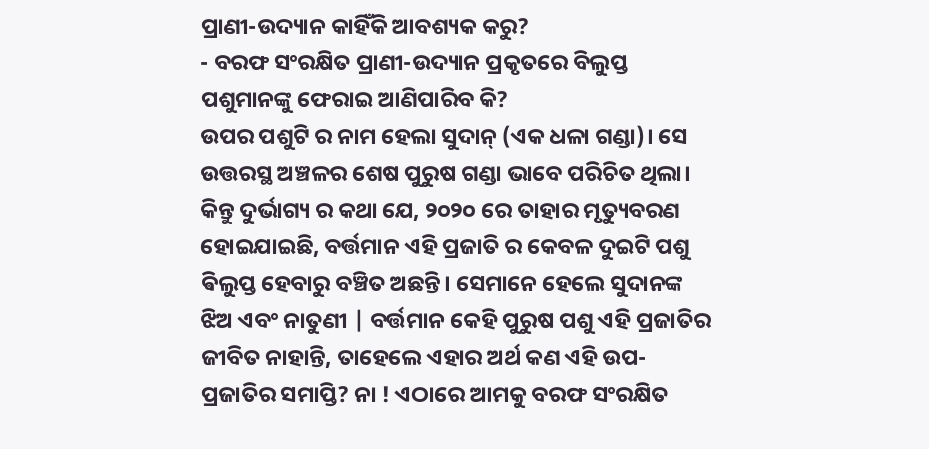ପ୍ରାଣୀ-ଉଦ୍ୟାନ କାହିଁକି ଆବଶ୍ୟକ କରୁ?
- ବରଫ ସଂରକ୍ଷିତ ପ୍ରାଣୀ-ଉଦ୍ୟାନ ପ୍ରକୃତରେ ବିଲୁପ୍ତ ପଶୁମାନଙ୍କୁ ଫେରାଇ ଆଣିପାରିବ କି?
ଉପର ପଶୁଟି ର ନାମ ହେଲା ସୁଦାନ୍ (ଏକ ଧଳା ଗଣ୍ଡା)। ସେ ଉତ୍ତରସ୍ଥ ଅଞ୍ଚଳର ଶେଷ ପୁରୁଷ ଗଣ୍ଡା ଭାବେ ପରିଚିତ ଥିଲା। କିନ୍ତୁ ଦୁର୍ଭାଗ୍ୟ ର କଥା ଯେ, ୨୦୨୦ ରେ ତାହାର ମୃତ୍ୟୁବରଣ ହୋଇଯାଇଛି, ବର୍ତ୍ତମାନ ଏହି ପ୍ରଜାତି ର କେବଳ ଦୁଇଟି ପଶୁ ଵିଲୁପ୍ତ ହେବାରୁ ବଞ୍ଚିତ ଅଛନ୍ତି। ସେମାନେ ହେଲେ ସୁଦାନଙ୍କ ଝିଅ ଏବଂ ନାତୁଣୀ | ବର୍ତ୍ତମାନ କେହି ପୁରୁଷ ପଶୁ ଏହି ପ୍ରଜାତିର ଜୀବିତ ନାହାନ୍ତି, ତାହେଲେ ଏହାର ଅର୍ଥ କଣ ଏହି ଉପ-ପ୍ରଜାତିର ସମାପ୍ତି? ନା ! ଏଠାରେ ଆମକୁ ବରଫ ସଂରକ୍ଷିତ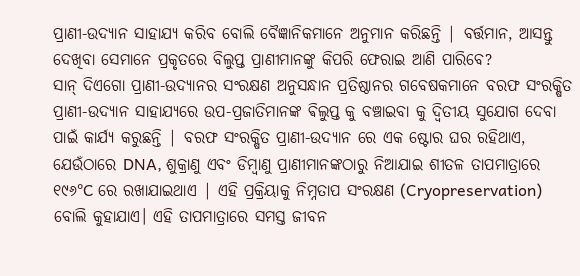ପ୍ରାଣୀ-ଉଦ୍ୟାନ ସାହାଯ୍ୟ କରିବ ବୋଲି ବୈଜ୍ଞାନିକମାନେ ଅନୁମାନ କରିଛନ୍ତି | ବର୍ତ୍ତମାନ, ଆସନ୍ତୁ ଦେଖିବା ସେମାନେ ପ୍ରକୃତରେ ବିଲୁପ୍ତ ପ୍ରାଣୀମାନଙ୍କୁ କିପରି ଫେରାଇ ଆଣି ପାରିବେ?
ସାନ୍ ଦିଏଗୋ ପ୍ରାଣୀ-ଉଦ୍ୟାନର ସଂରକ୍ଷଣ ଅନୁସନ୍ଧାନ ପ୍ରତିଷ୍ଠାନର ଗବେଷକମାନେ ବରଫ ସଂରକ୍ଷିତ ପ୍ରାଣୀ-ଉଦ୍ୟାନ ସାହାଯ୍ୟରେ ଉପ-ପ୍ରଜାତିମାନଙ୍କ ଵିଲୁପ୍ତ କୁ ବଞ୍ଚାଇବା କୁ ଦ୍ୱିତୀୟ ସୁଯୋଗ ଦେବା ପାଇଁ କାର୍ଯ୍ୟ କରୁଛନ୍ତି | ବରଫ ସଂରକ୍ଷିତ ପ୍ରାଣୀ-ଉଦ୍ୟାନ ରେ ଏକ ଷ୍ଟୋର ଘର ରହିଥାଏ, ଯେଉଁଠାରେ DNA, ଶୁକ୍ରାଣୁ ଏବଂ ଡିମ୍ଵାଣୁ ପ୍ରାଣୀମାନଙ୍କଠାରୁ ନିଆଯାଇ ଶୀତଳ ତାପମାତ୍ରାରେ ୧୯୬°C ରେ ରଖାଯାଇଥାଏ | ଏହି ପ୍ରକ୍ରିୟାକୁ ନିମ୍ନତାପ ସଂରକ୍ଷଣ (Cryopreservation) ବୋଲି କୁହାଯାଏ। ଏହି ତାପମାତ୍ରାରେ ସମସ୍ତ ଜୀବନ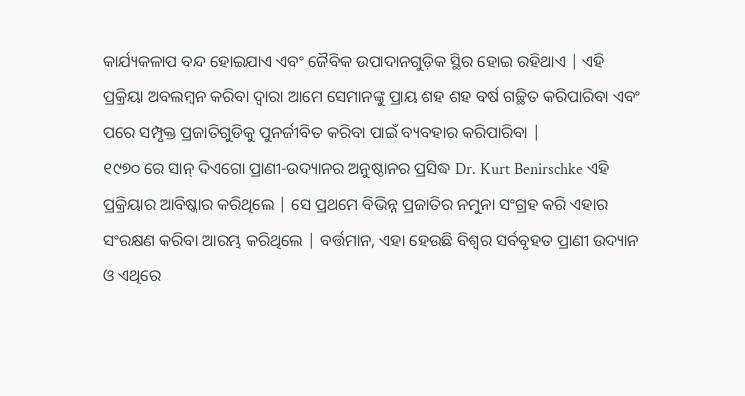କାର୍ଯ୍ୟକଳାପ ବନ୍ଦ ହୋଇଯାଏ ଏବଂ ଜୈବିକ ଉପାଦାନଗୁଡ଼ିକ ସ୍ଥିର ହୋଇ ରହିଥାଏ | ଏହି ପ୍ରକ୍ରିୟା ଅବଲମ୍ବନ କରିବା ଦ୍ବାରା ଆମେ ସେମାନଙ୍କୁ ପ୍ରାୟ ଶହ ଶହ ବର୍ଷ ଗଚ୍ଛିତ କରିପାରିବା ଏବଂ ପରେ ସମ୍ପୃକ୍ତ ପ୍ରଜାତିଗୁଡିକୁ ପୁନର୍ଜୀବିତ କରିବା ପାଇଁ ବ୍ୟବହାର କରିପାରିବା |
୧୯୭୦ ରେ ସାନ୍ ଦିଏଗୋ ପ୍ରାଣୀ-ଉଦ୍ୟାନର ଅନୁଷ୍ଠାନର ପ୍ରସିଦ୍ଧ Dr. Kurt Benirschke ଏହି ପ୍ରକ୍ରିୟାର ଆବିଷ୍କାର କରିଥିଲେ | ସେ ପ୍ରଥମେ ବିଭିନ୍ନ ପ୍ରଜାତିର ନମୁନା ସଂଗ୍ରହ କରି ଏହାର ସଂରକ୍ଷଣ କରିବା ଆରମ୍ଭ କରିଥିଲେ | ବର୍ତ୍ତମାନ, ଏହା ହେଉଛି ବିଶ୍ୱର ସର୍ବବୃହତ ପ୍ରାଣୀ ଉଦ୍ୟାନ ଓ ଏଥିରେ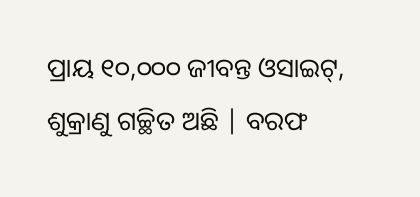ପ୍ରାୟ ୧୦,୦୦୦ ଜୀବନ୍ତ ଓସାଇଟ୍, ଶୁକ୍ରାଣୁ ଗଚ୍ଛିତ ଅଛି | ବରଫ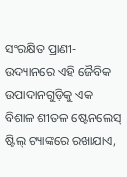ସଂରକ୍ଷିତ ପ୍ରାଣୀ-ଉଦ୍ୟାନରେ ଏହି ଜୈବିକ ଉପାଦାନଗୁଡ଼ିକୁ ଏକ ବିଶାଳ ଶୀତଳ ଷ୍ଟେନଲେସ୍ ଷ୍ଟିଲ୍ ଟ୍ୟାଙ୍କରେ ରଖାଯାଏ,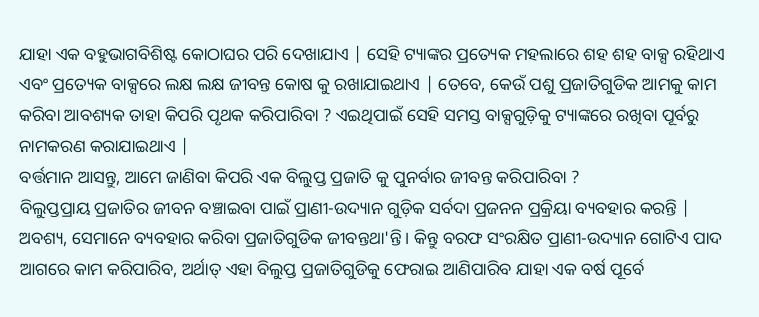ଯାହା ଏକ ବହୁଭାଗବିଶିଷ୍ଟ କୋଠାଘର ପରି ଦେଖାଯାଏ | ସେହି ଟ୍ୟାଙ୍କର ପ୍ରତ୍ୟେକ ମହଲାରେ ଶହ ଶହ ବାକ୍ସ ରହିଥାଏ ଏବଂ ପ୍ରତ୍ୟେକ ବାକ୍ସରେ ଲକ୍ଷ ଲକ୍ଷ ଜୀବନ୍ତ କୋଷ କୁ ରଖାଯାଇଥାଏ | ତେବେ, କେଉଁ ପଶୁ ପ୍ରଜାତିଗୁଡିକ ଆମକୁ କାମ କରିବା ଆବଶ୍ୟକ ତାହା କିପରି ପୃଥକ କରିପାରିବା ? ଏଇଥିପାଇଁ ସେହି ସମସ୍ତ ବାକ୍ସଗୁଡ଼ିକୁ ଟ୍ୟାଙ୍କରେ ରଖିବା ପୂର୍ବରୁ ନାମକରଣ କରାଯାଇଥାଏ |
ବର୍ତ୍ତମାନ ଆସନ୍ତୁ, ଆମେ ଜାଣିବା କିପରି ଏକ ବିଲୁପ୍ତ ପ୍ରଜାତି କୁ ପୁନର୍ବାର ଜୀବନ୍ତ କରିପାରିବା ?
ବିଲୁପ୍ତପ୍ରାୟ ପ୍ରଜାତିର ଜୀବନ ବଞ୍ଚାଇବା ପାଇଁ ପ୍ରାଣୀ-ଉଦ୍ୟାନ ଗୁଡ଼ିକ ସର୍ବଦା ପ୍ରଜନନ ପ୍ରକ୍ରିୟା ବ୍ୟବହାର କରନ୍ତି | ଅବଶ୍ୟ, ସେମାନେ ବ୍ୟବହାର କରିବା ପ୍ରଜାତିଗୁଡିକ ଜୀବନ୍ତଥା'ନ୍ତି। କିନ୍ତୁ ବରଫ ସଂରକ୍ଷିତ ପ୍ରାଣୀ-ଉଦ୍ୟାନ ଗୋଟିଏ ପାଦ ଆଗରେ କାମ କରିପାରିବ, ଅର୍ଥାତ୍ ଏହା ବିଲୁପ୍ତ ପ୍ରଜାତିଗୁଡିକୁ ଫେରାଇ ଆଣିପାରିବ ଯାହା ଏକ ବର୍ଷ ପୂର୍ବେ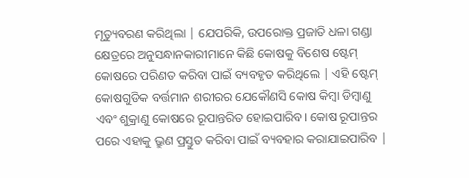ମୃତ୍ୟୁବରଣ କରିଥିଲା | ଯେପରିକି, ଉପରୋକ୍ତ ପ୍ରଜାତି ଧଳା ଗଣ୍ଡା କ୍ଷେତ୍ରରେ ଅନୁସନ୍ଧାନକାରୀମାନେ କିଛି କୋଷକୁ ବିଶେଷ ଷ୍ଟେମ୍ କୋଷରେ ପରିଣତ କରିବା ପାଇଁ ବ୍ୟବହୃତ କରିଥିଲେ | ଏହି ଷ୍ଟେମ୍ କୋଷଗୁଡିକ ବର୍ତ୍ତମାନ ଶରୀରର ଯେକୌଣସି କୋଷ କିମ୍ବା ଡିମ୍ଵାଣୁ ଏବଂ ଶୁକ୍ରାଣୁ କୋଷରେ ରୂପାନ୍ତରିତ ହୋଇପାରିବ। କୋଷ ରୂପାନ୍ତର ପରେ ଏହାକୁ ଭ୍ରୁଣ ପ୍ରସ୍ତୁତ କରିବା ପାଇଁ ବ୍ୟବହାର କରାଯାଇପାରିବ |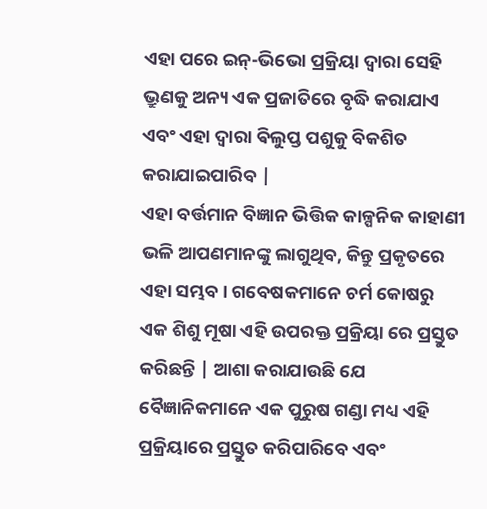ଏହା ପରେ ଇନ୍-ଭିଭୋ ପ୍ରକ୍ରିୟା ଦ୍ୱାରା ସେହି ଭ୍ରୁଣକୁ ଅନ୍ୟ ଏକ ପ୍ରଜାତିରେ ବୃଦ୍ଧି କରାଯାଏ ଏବଂ ଏହା ଦ୍ୱାରା ଵିଲୁପ୍ତ ପଶୁକୁ ବିକଶିତ କରାଯାଇପାରିବ |
ଏହା ବର୍ତ୍ତମାନ ବିଜ୍ଞାନ ଭିତ୍ତିକ କାଳ୍ପନିକ କାହାଣୀ ଭଳି ଆପଣମାନଙ୍କୁ ଲାଗୁଥିବ, କିନ୍ତୁ ପ୍ରକୃତରେ ଏହା ସମ୍ଭବ। ଗବେଷକମାନେ ଚର୍ମ କୋଷରୁ ଏକ ଶିଶୁ ମୂଷା ଏହି ଉପରକ୍ତ ପ୍ରକ୍ରିୟା ରେ ପ୍ରସ୍ତୁତ କରିଛନ୍ତି | ଆଶା କରାଯାଉଛି ଯେ ବୈଜ୍ଞାନିକମାନେ ଏକ ପୁରୁଷ ଗଣ୍ଡା ମଧ୍ୟ ଏହି ପ୍ରକ୍ରିୟାରେ ପ୍ରସ୍ତୁତ କରିପାରିବେ ଏବଂ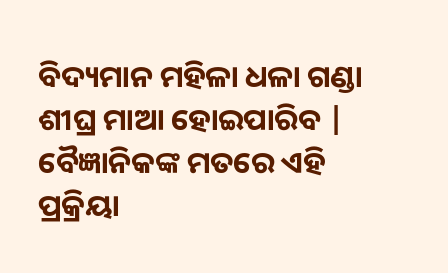ବିଦ୍ୟମାନ ମହିଳା ଧଳା ଗଣ୍ଡା ଶୀଘ୍ର ମାଆ ହୋଇପାରିବ | ବୈଜ୍ଞାନିକଙ୍କ ମତରେ ଏହି ପ୍ରକ୍ରିୟା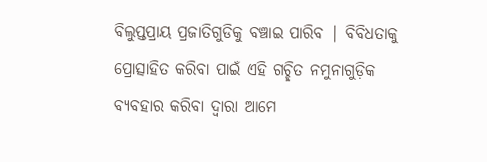ବିଲୁପ୍ତପ୍ରାୟ ପ୍ରଜାତିଗୁଡିକୁ ବଞ୍ଚାଇ ପାରିବ | ବିବିଧତାକୁ ପ୍ରୋତ୍ସାହିତ କରିବା ପାଇଁ ଏହି ଗଚ୍ଛିତ ନମୁନାଗୁଡ଼ିକ ବ୍ୟବହାର କରିବା ଦ୍ୱାରା ଆମେ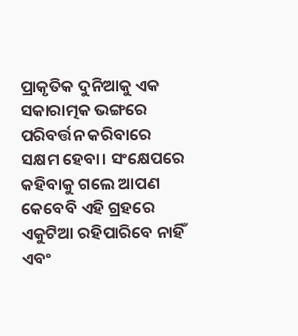ପ୍ରାକୃତିକ ଦୁନିଆକୁ ଏକ ସକାରାତ୍ମକ ଭଙ୍ଗରେ ପରିବର୍ତ୍ତନ କରିବାରେ ସକ୍ଷମ ହେବା। ସଂକ୍ଷେପରେ କହିବାକୁ ଗଲେ ଆପଣ କେବେବି ଏହି ଗ୍ରହରେ ଏକୁଟିଆ ରହିପାରିବେ ନାହିଁ ଏବଂ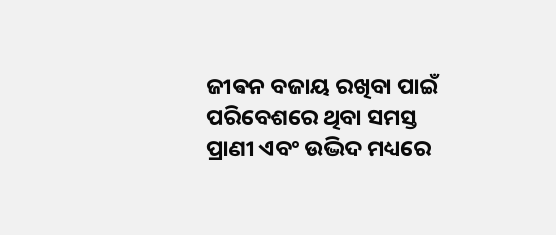ଜୀଵନ ବଜାୟ ରଖିବା ପାଇଁ ପରିବେଶରେ ଥିବା ସମସ୍ତ ପ୍ରାଣୀ ଏବଂ ଉଦ୍ଭିଦ ମଧ୍ୟରେ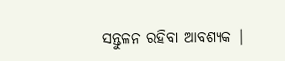ସନ୍ତୁଳନ ରହିବା ଆବଶ୍ୟକ |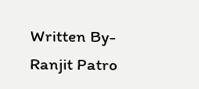Written By-
Ranjit Patro